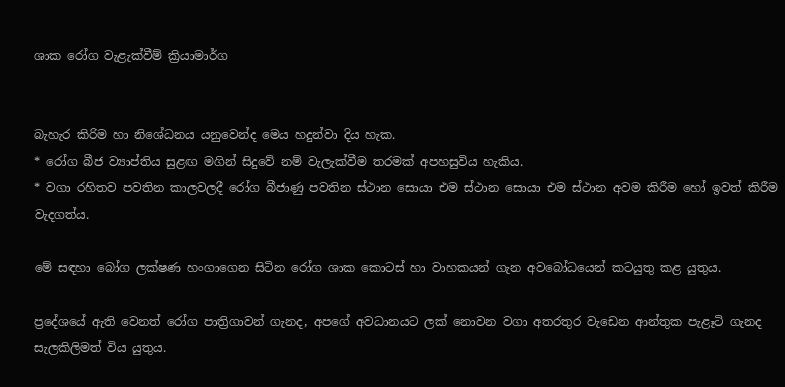ශාක රෝග වැළැක්වීම් ක්‍රියාමාර්ග


බැහැර කිරිම හා නිශේධනය යනුවෙන්ද මෙය හදුන්වා දිය හැක.
* රෝග බීජ ව්‍යාප්තිය සුළඟ මගින් සිදුවේ නම් වැලැක්වීම තරමක් අපහසුවිය හැකිය.
* වගා රහිතව පවතින කාලවලදී රෝග බීජාණු පවතින ස්ථාන සොයා එම ස්ථාන සොයා එම ස්ථාන අවම කිරීම හෝ ඉවත් කිරීම වැදගත්ය.

මේ සඳහා බෝග ලක්ෂණ හංගාගෙන සිටින රෝග ශාක කොටස් හා වාහකයන් ගැන අවබෝධයෙන් කටයුතු කළ යුතුය.

ප්‍රදේශයේ ඇති වෙනත් රෝග පාත්‍රිගාවන් ගැනද, අපගේ අවධානයට ලක් නොවන වගා අතරතුර වැඩෙන ආන්තුක පැළෑටි ගැනද සැලකිලිමත් විය යුතුය.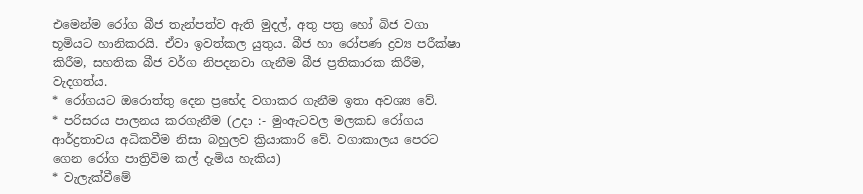එමෙන්ම රෝග බීජ තැන්පත්ව ඇති මුදල්, අතු පත්‍ර හෝ බිජ වගා භූමියට හානිකරයි. ඒවා ඉවත්කල යුතුය. බීජ හා රෝපණ ද්‍රව්‍ය පරීක්ෂා කිරීම, සහතික බීජ වර්ග නිපදනවා ගැනීම බීජ ප්‍රතිකාරක කිරීම, වැදගත්ය.
* රෝගයට ඔරොත්තු දෙන ප්‍රභේද වගාකර ගැනීම ඉතා අවශ්‍ය වේ.
* පරිසරය පාලනය කරගැනීම (උදා :- මුංඇටවල මලකඩ රෝගය ආර්ද්‍රතාවය අධිකවීම නිසා බහුලව ක්‍රියාකාරි වේ. වගාකාලය පෙරට ගෙන රෝග පාත්‍රිවිම කල් දැමිය හැකිය)
* වැලැක්වීමේ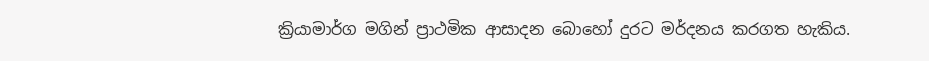ක්‍රියාමාර්ග මගින් ප්‍රාථමික ආසාදන බොහෝ දුරට මර්දනය කරගත හැකිය.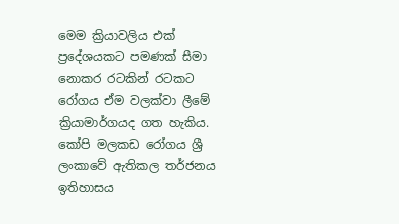මෙම ක්‍රියාවලිය එක් ප්‍රදේශයකට පමණක් සීමා නොකර රටකින් රටකට රෝගය ඒම වලක්වා ලීමේ ක්‍රියාමාර්ගයද ගත හැකිය.
කෝපි මලකඩ රෝගය ශ්‍රී ලංකාවේ ඇතිකල තර්ජනය ඉතිහාසය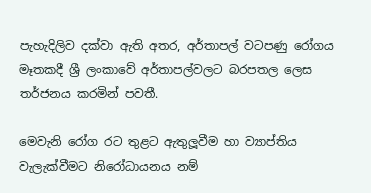පැහැදිලිව දක්වා ඇති අතර, අර්තාපල් වටපණු රෝගය මෑතකදී ශ්‍රී ලංකාවේ අර්තාපල්වලට බරපතල ලෙස තර්ජනය කරමින් පවතී.

මෙවැනි රෝග රට තුළට ඇතුලූවීම හා ව්‍යාප්තිය වැලැක්වීමට නිරෝධායනය නම්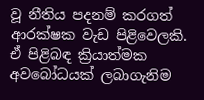වූ නීතිය පදනම් කරගත් ආරක්ෂක වැඩ පිළිවෙලකි. ඒ පිළිබඳ ක්‍රියාත්මක අවබෝධයක් ලබාගැනිම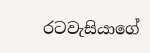රටවැසියාගේ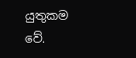යුතුකම වේ.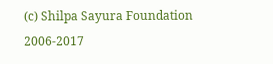(c) Shilpa Sayura Foundation 2006-2017